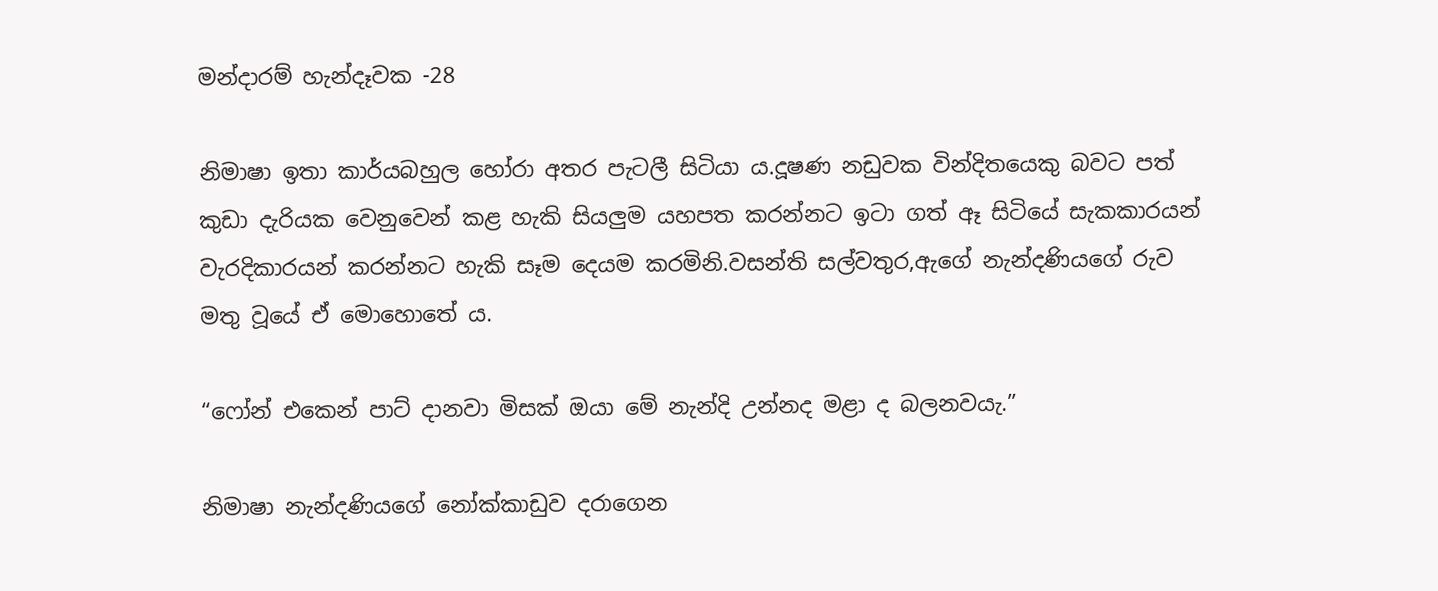මන්දාරම් හැන්දෑවක -28

නිමාෂා ඉතා කාර්යබහුල හෝරා අතර පැටලී සිටියා ය.දූෂණ නඩුවක වින්දිතයෙකු බවට පත් කුඩා දැරියක වෙනුවෙන් කළ හැකි සියලුම යහපත කරන්නට ඉටා ගත් ඈ සිටියේ සැකකාරයන් වැරදිකාරයන් කරන්නට හැකි සෑම දෙයම කරමිනි.වසන්ති සල්වතුර,ඇගේ නැන්දණියගේ රුව මතු වූයේ ඒ මොහොතේ ය.

“ෆෝන් එකෙන් පාට් දානවා මිසක් ඔයා මේ නැන්දි උන්නද මළා ද බලනවයැ.”

නිමාෂා නැන්දණියගේ නෝක්කාඩුව දරාගෙන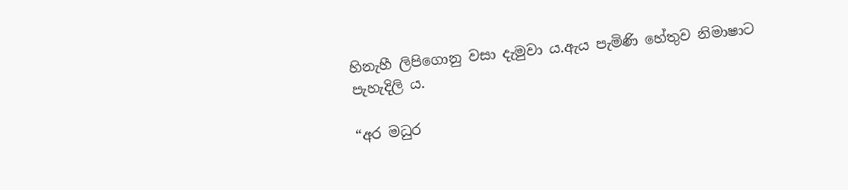හිනැහී ලිපිගොනු වසා දැමුවා ය.ඇය පැමිණි හේතුව නිමාෂාට පැහැදිලි ය.

“අර මධුර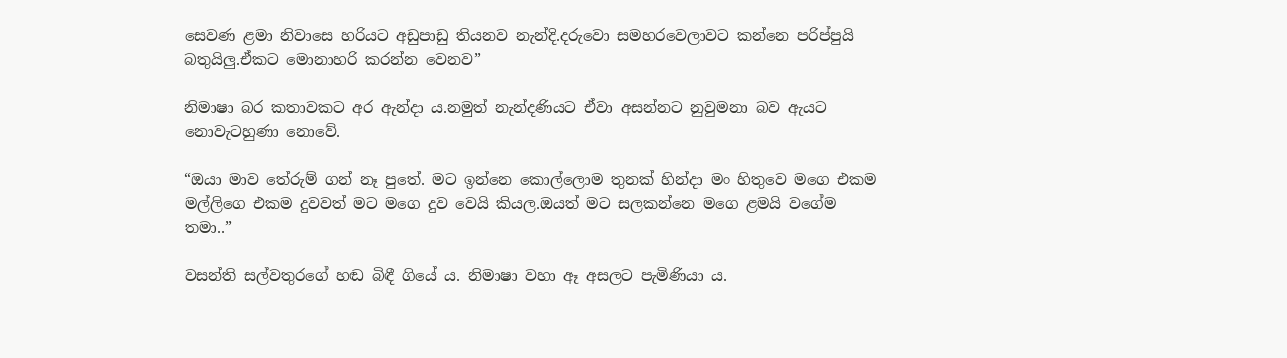සෙවණ ළමා නිවාසෙ හරියට අඩුපාඩු තියනව නැන්දි.දරුවො සමහරවෙලාවට කන්නෙ පරිප්පුයි බතුයිලු.ඒකට මොනාහරි කරන්න වෙනව”

නිමාෂා බර කතාවකට අර ඇන්දා ය.නමුත් නැන්දණියට ඒවා අසන්නට නුවුමනා බව ඇයට නොවැටහුණා නොවේ.

“ඔයා මාව තේරුම් ගන් නෑ පුතේ. මට ඉන්නෙ කොල්ලොම තුනක් හින්දා මං හිතුවෙ මගෙ එකම මල්ලිගෙ එකම දුවවත් මට මගෙ දුව වෙයි කියල.ඔයත් මට සලකන්නෙ මගෙ ළමයි වගේම තමා..”

වසන්ති සල්වතුරගේ හඬ බිඳී ගියේ ය. නිමාෂා වහා ඈ අසලට පැමිණියා ය.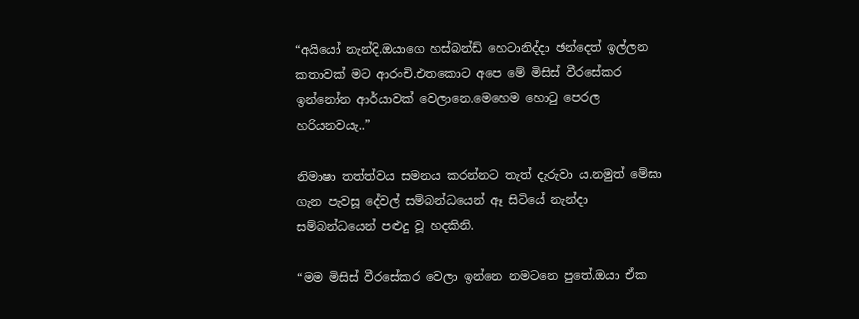“අයියෝ නැන්දි.ඔයාගෙ හස්බන්ඩ් හෙටානිද්දා ඡන්දෙත් ඉල්ලන කතාවක් මට ආරංචි.එතකොට අපෙ මේ මිසිස් වීරසේකර ඉන්නෝන ආර්යාවක් වෙලානෙ.මෙහෙම හොටු පෙරල හරියනවයැ..”

නිමාෂා තත්ත්වය සමනය කරන්නට තැත් දැරුවා ය.නමුත් මේඝා ගැන පැවසූ දේවල් සම්බන්ධයෙන් ඈ සිටියේ නැන්දා සම්බන්ධයෙන් පළුදු වූ හදකිනි.

“මම මිසිස් වීරසේකර වෙලා ඉන්නෙ නමටනෙ පුතේ.ඔයා ඒක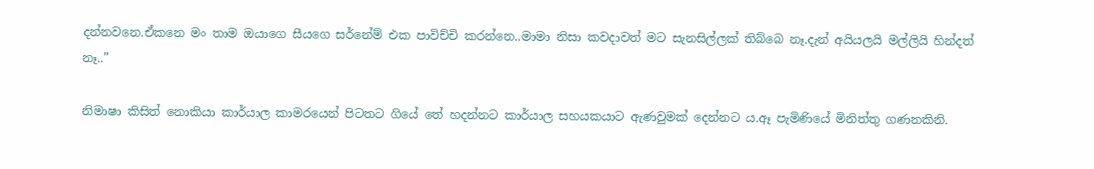දන්නවනෙ.ඒකනෙ මං තාම ඔයාගෙ සීයගෙ සර්නේම් එක පාවිච්චි කරන්නෙ..මාමා නිසා කවදාවත් මට සැනසිල්ලක් තිබ්බෙ නෑ.දැන් අයියලයි මල්ලියි හින්දත් නෑ..”

නිමාෂා කිසිත් නොකියා කාර්යාල කාමරයෙන් පිටතට ගියේ තේ හදන්නට කාර්යාල සහයකයාට ඇණවුමක් දෙන්නට ය.ඈ පැමිණියේ මිනිත්තු ගණනකිනි.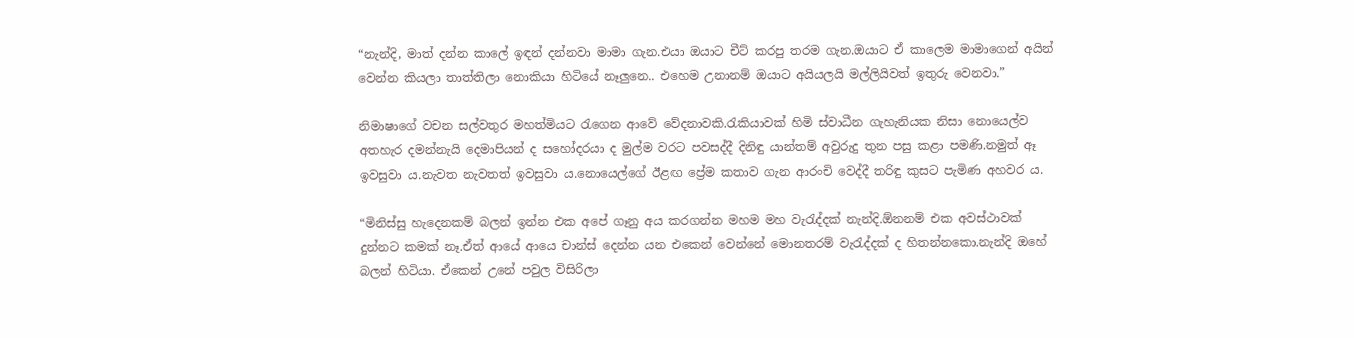“නැන්දි, මාත් දන්න කාලේ ඉඳන් දන්නවා මාමා ගැන.එයා ඔයාට චීට් කරපු තරම ගැන.ඔයාට ඒ කාලෙම මාමාගෙන් අයින් වෙන්න කියලා තාත්තිලා නොකියා හිටියේ නෑලුනෙ.. එහෙම උනානම් ඔයාට අයියලයි මල්ලියිවත් ඉතුරු වෙනවා.”

නිමාෂාගේ වචන සල්වතුර මහත්මියට රැගෙන ආවේ වේදනාවකි.රැකියාවක් හිමි ස්වාධීන ගැහැනියක නිසා නොයෙල්ව අතහැර දමන්නැයි දෙමාපියන් ද සහෝදරයා ද මුල්ම වරට පවසද්දී දිනිඳු යාන්තම් අවුරුදු තුන පසු කළා පමණි.නමුත් ඈ ඉවසුවා ය.නැවත නැවතත් ඉවසුවා ය.නොයෙල්ගේ ඊළඟ ප්‍රේම කතාව ගැන ආරංචි වෙද්දී තරිඳු කුසට පැමිණ අහවර ය.

“මිනිස්සු හැදෙනකම් බලන් ඉන්න එක අපේ ගෑනු අය කරගන්න මහම මහ වැරැද්දක් නැන්දි.ඕනනම් එක අවස්ථාවක් දුන්නට කමක් නෑ.ඒත් ආයේ ආයෙ චාන්ස් දෙන්න යන එකෙන් වෙන්නේ මොනතරම් වැරැද්දක් ද හිතන්නකො.නැන්දි ඔහේ බලන් හිටියා. ඒකෙන් උනේ පවුල විසිරිලා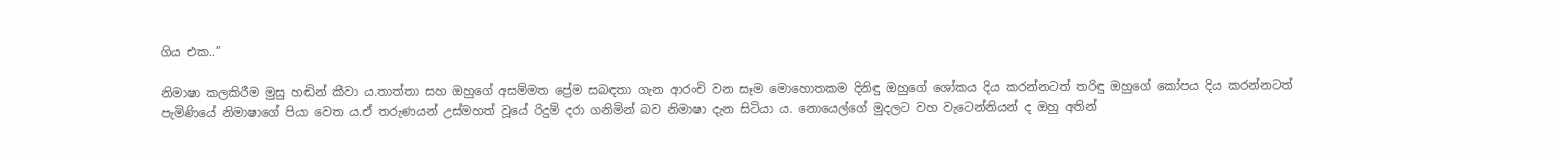ගිය එක..”

නිමාෂා කලකිරීම මුසු හඬින් කීවා ය.තාත්තා සහ ඔහුගේ අසම්මත ප්‍රේම සබඳතා ගැන ආරංචි වන සෑම මොහොතකම දිනිඳු ඔහුගේ ශෝකය දිය කරන්නටත් තරිඳු ඔහුගේ කෝපය දිය කරන්නටත් පැමිණියේ නිමාෂාගේ පියා වෙත ය.ඒ තරුණයන් උස්මහත් වූයේ රිදුම් දරා ගනිමින් බව නිමාෂා දැන සිටියා ය. නොයෙල්ගේ මුදලට වහ වැටෙන්නියන් ද ඔහු අතින්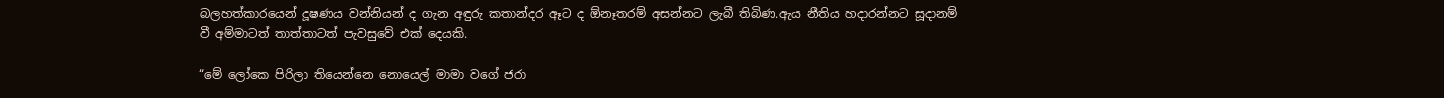බලහත්කාරයෙන් දූෂණය වන්නියන් ද ගැන අඳුරු කතාන්දර ඈට ද ඕනෑතරම් අසන්නට ලැබී තිබිණ.ඇය නීතිය හදාරන්නට සූදානම් වී අම්මාටත් තාත්තාටත් පැවසුවේ එක් දෙයකි.

“මේ ලෝකෙ පිරිලා තියෙන්නෙ නොයෙල් මාමා වගේ ජරා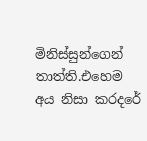මිනිස්සුන්ගෙන් තාත්ති.එහෙම අය නිසා කරදරේ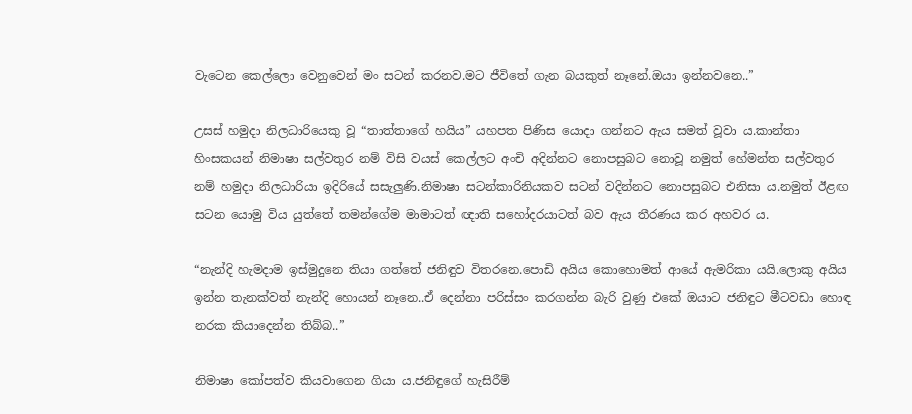වැටෙන කෙල්ලො වෙනුවෙන් මං සටන් කරනව.මට ජීවිතේ ගැන බයකුත් නෑනේ.ඔයා ඉන්නවනෙ..”

උසස් හමුදා නිලධාරියෙකු වූ “තාත්තාගේ හයිය” යහපත පිණිස යොදා ගන්නට ඇය සමත් වූවා ය.කාන්තා හිංසකයන් නිමාෂා සල්වතුර නම් විසි වයස් කෙල්ලට අංචි අදින්නට නොපසුබට නොවූ නමුත් හේමන්ත සල්වතුර නම් හමුදා නිලධාරියා ඉදිරියේ සසැලුණි.නිමාෂා සටන්කාරිනියකව සටන් වදින්නට නොපසුබට එනිසා ය.නමුත් ඊළඟ සටන යොමු විය යුත්තේ තමන්ගේම මාමාටත් ඥාති සහෝදරයාටත් බව ඇය තීරණය කර අහවර ය.

“නැන්දි හැමදාම ඉස්මුදුනෙ තියා ගත්තේ ජනිඳුව විතරනෙ.පොඩි අයිය කොහොමත් ආයේ ඇමරිකා යයි.ලොකු අයිය ඉන්න තැනක්වත් නැන්දි හොයන් නෑනෙ..ඒ දෙන්නා පරිස්සං කරගන්න බැරි වුණු එකේ ඔයාට ජනිඳුට මීටවඩා හොඳ නරක කියාදෙන්න තිබ්බ..”

නිමාෂා කෝපත්ව කියවාගෙන ගියා ය.ජනිඳුගේ හැසිරීම්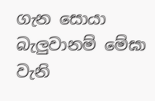ගැන සොයා බැලුවානම් මේඝා වැනි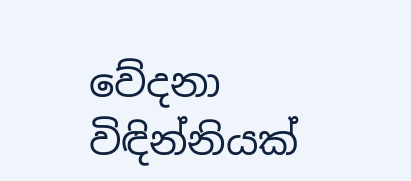වේදනා විඳින්නියක්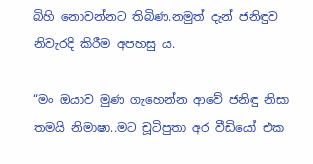බිහි නොවන්නට තිබිණ.නමුත් දැන් ජනිඳුව නිවැරදි කිරීම අපහසු ය.

“මං ඔයාව මුණ ගැහෙන්න ආවේ ජනිඳු නිසා තමයි නිමාෂා..මට චූටිපුතා අර වීඩියෝ එක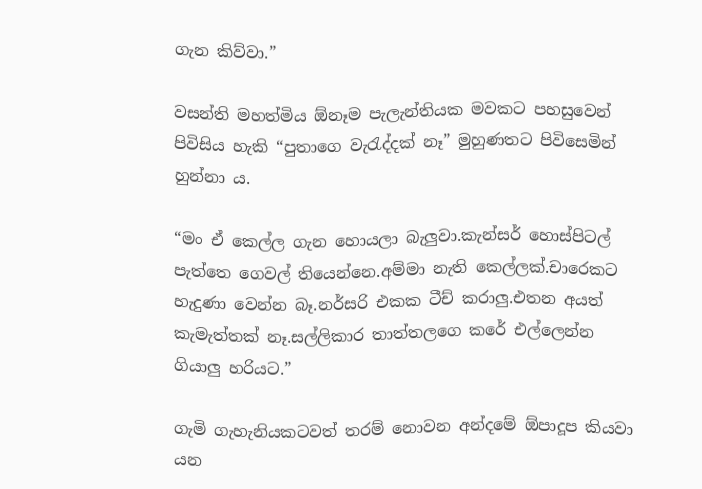ගැන කිව්වා.”

වසන්ති මහත්මිය ඕනෑම පැලැන්තියක මවකට පහසුවෙන් පිවිසිය හැකි “පුතාගෙ වැරැද්දක් නෑ” මුහුණතට පිවිසෙමින් හුන්නා ය.

“මං ඒ කෙල්ල ගැන හොයලා බැලුවා.කැන්සර් හොස්පිටල් පැත්තෙ ගෙවල් තියෙන්නෙ.අම්මා නැති කෙල්ලක්.චාරෙකට හැදුණා වෙන්න බෑ.නර්සරි එකක ටීච් කරාලු.එතන අයත් කැමැත්තක් නෑ.සල්ලිකාර තාත්තලගෙ කරේ එල්ලෙන්න ගියාලු හරියට.”

ගැමි ගැහැනියකටවත් තරම් නොවන අන්දමේ ඕපාදූප කියවා යන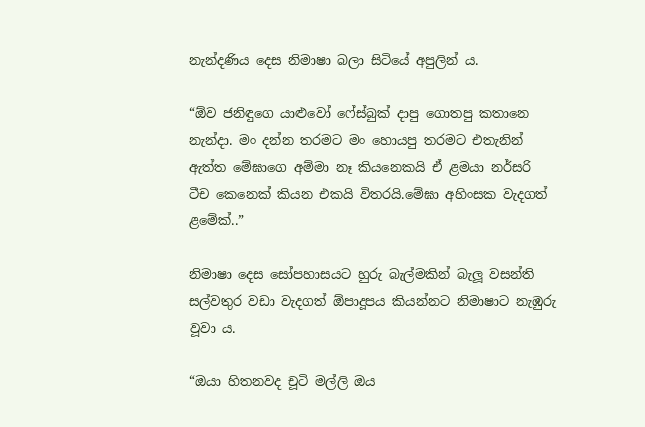නැන්දණිය දෙස නිමාෂා බලා සිටියේ අපුලින් ය.

“ඕව ජනිඳුගෙ යාළුවෝ ෆේස්බුක් දාපු ගොතපු කතානෙ නැන්දා. මං දන්න තරමට මං හොයපු තරමට එතැනින් ඇත්ත මේඝාගෙ අම්මා නෑ කියනෙකයි ඒ ළමයා නර්සරි ටීච කෙනෙක් කියන එකයි විතරයි.මේඝා අහිංසක වැදගත් ළමේක්..”

නිමාෂා දෙස සෝපහාසයට හුරු බැල්මකින් බැලූ වසන්ති සල්වතුර වඩා වැදගත් ඕපාදූපය කියන්නට නිමාෂාට නැඹුරු වූවා ය.

“ඔයා හිතනවද චූටි මල්ලි ඔය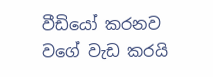වීඩියෝ කරනව වගේ වැඩ කරයි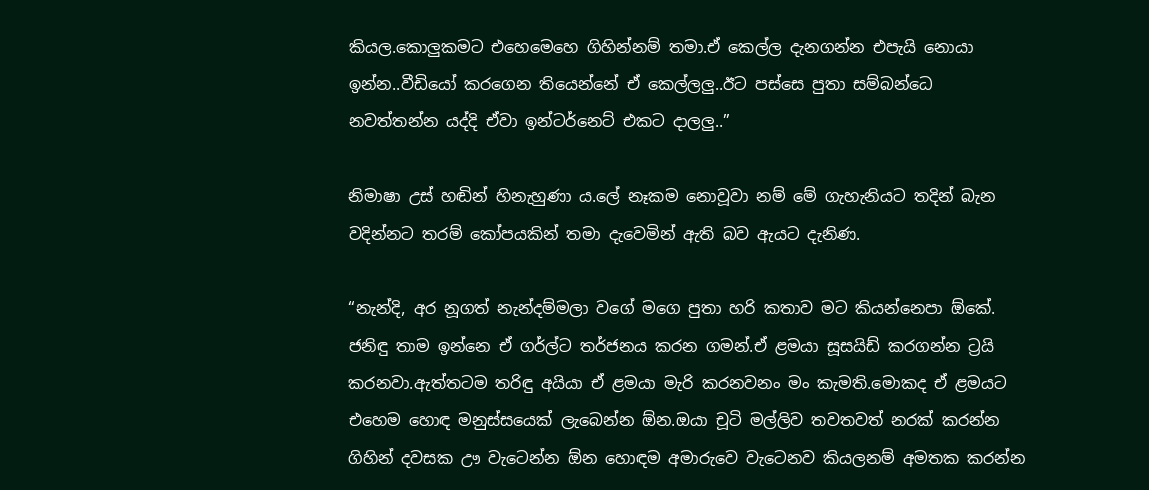කියල.කොලුකමට එහෙමෙහෙ ගිහින්නම් තමා.ඒ කෙල්ල දැනගන්න එපැයි නොයා ඉන්න..වීඩියෝ කරගෙන තියෙන්නේ ඒ කෙල්ලලු..ඊට පස්සෙ පුතා සම්බන්ධෙ නවත්තන්න යද්දි ඒවා ඉන්ටර්නෙට් එකට දාලලු..”

නිමාෂා උස් හඬින් හිනැහුණා ය.ලේ නෑකම නොවූවා නම් මේ ගැහැනියට තදින් බැන වදින්නට තරම් කෝපයකින් තමා දැවෙමින් ඇති බව ඇයට දැනිණ.

“නැන්දි, අර නූගත් නැන්දම්මලා වගේ මගෙ පුතා හරි කතාව මට කියන්නෙපා ඕකේ. ජනිඳු තාම ඉන්නෙ ඒ ගර්ල්ට තර්ජනය කරන ගමන්.ඒ ළමයා සූසයිඩ් කරගන්න ට්‍රයි කරනවා.ඇත්තටම තරිඳු අයියා ඒ ළමයා මැරි කරනවනං මං කැමති.මොකද ඒ ළමයට එහෙම හොඳ මනුස්සයෙක් ලැබෙන්න ඕන.ඔයා චූටි මල්ලිව තවතවත් නරක් කරන්න ගිහින් දවසක ඌ වැටෙන්න ඕන හොඳම අමාරුවෙ වැටෙනව කියලනම් අමතක කරන්න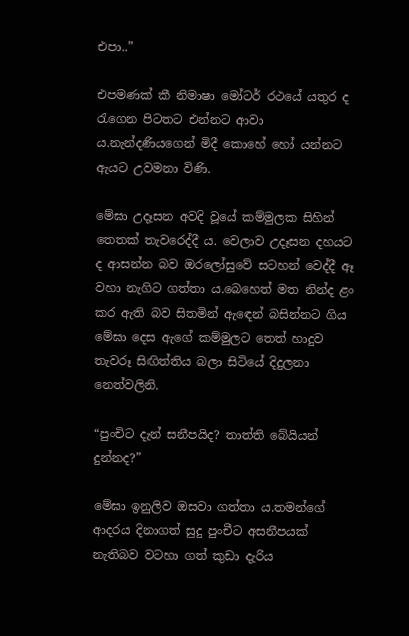එපා..”

එපමණක් කී නිමාෂා මෝටර් රථයේ යතුර ද රැගෙන පිටතට එන්නට ආවා ය.නැන්දණියගෙන් මිදී කොහේ හෝ යන්නට ඇයට උවමනා විණි.

මේඝා උදෑසන අවදි වූයේ කම්මුලක සිහින් තෙතක් තැවරෙද්දී ය. වෙලාව උදෑසන දහයට ද ආසන්න බව ඔරලෝසුවේ සටහන් වෙද්දී ඈ වහා නැගිට ගත්තා ය.බෙහෙත් මත නින්ද ළං කර ඇති බව සිතමින් ඇඳෙන් බසින්නට ගිය මේඝා දෙස ඇගේ කම්මුලට තෙත් හාදුව තැවරූ සිඟිත්තිය බලා සිටියේ දිදුලනා නෙත්වලිනි.

“පුංචිට දැන් සනීපයිද? තාත්ති බේයියන් දුන්නද?”

මේඝා ඉනුලිව ඔසවා ගත්තා ය.තමන්ගේ ආදරය දිනාගත් සුදු පුංචීට අසනීපයක් නැතිබව වටහා ගත් කුඩා දැරිය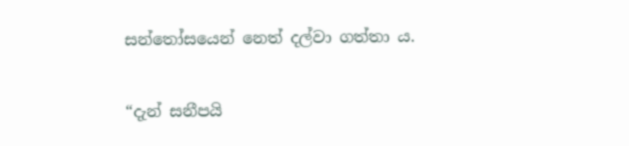සන්තෝසයෙන් නෙත් දල්වා ගත්තා ය.

“දැන් සනීපයි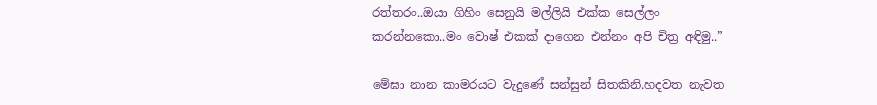රත්තරං..ඔයා ගිහිං සෙනුයි මල්ලියි එක්ක සෙල්ලං කරන්නකො..මං වොෂ් එකක් දාගෙන එන්නං අපි චිත්‍ර අඳිමු..”

මේඝා නාන කාමරයට වැදුණේ සන්සුන් සිතකිනි.හදවත නැවත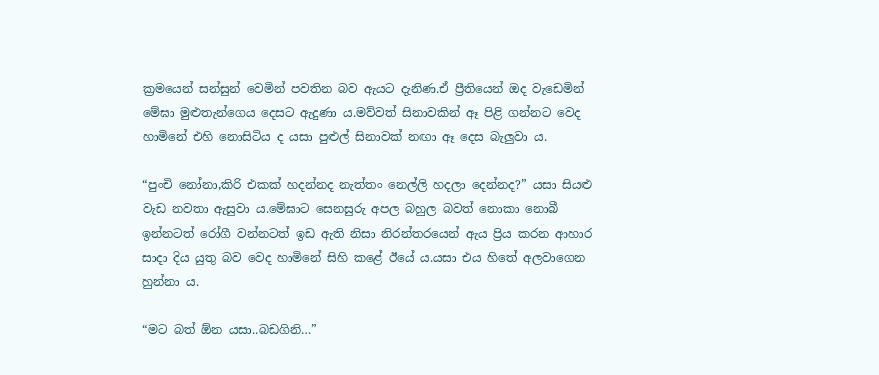ක්‍රමයෙන් සන්සුන් වෙමින් පවතින බව ඇයට දැනිණ.ඒ ප්‍රීතියෙන් ඔද වැඩෙමින් මේඝා මුළුතැන්ගෙය දෙසට ඇදුණා ය.මව්වත් සිනාවකින් ඈ පිළි ගන්නට වෙද හාමිනේ එහි නොසිටිය ද යසා පුළුල් සිනාවක් නඟා ඈ දෙස බැලුවා ය.

“පුංචි නෝනා,කිරි එකක් හදන්නද නැත්තං නෙල්ලි හදලා දෙන්නද?” යසා සියළු වැඩ නවතා ඇසුවා ය.මේඝාට සෙනසුරු අපල බහුල බවත් නොකා නොබී ඉන්නටත් රෝගී වන්නටත් ඉඩ ඇති නිසා නිරන්තරයෙන් ඇය ප්‍රිය කරන ආහාර සාදා දිය යුතු බව වෙද හාමිනේ සිහි කළේ ඊයේ ය.යසා එය හිතේ අලවාගෙන හුන්නා ය.

“මට බත් ඕන යසා..බඩගිනි…”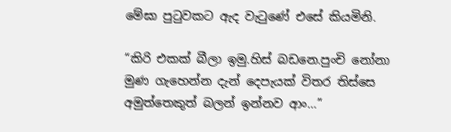මේඝා පුටුවකට ඇද වැටුණේ එසේ කියමිනි.

“කිරි එකක් බීලා ඉමු.හිස් බඩනෙ.පුංචි නෝනා මුණ ගැහෙන්න දැන් දෙපැයක් විතර තිස්සෙ අමුත්තෙකුත් බලන් ඉන්නව ආං…”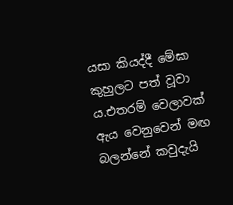යසා කියද්දී මේඝා කුහුලට පත් වූවා ය.එතරම් වෙලාවක් ඇය වෙනුවෙන් මඟ බලන්නේ කවුදැයි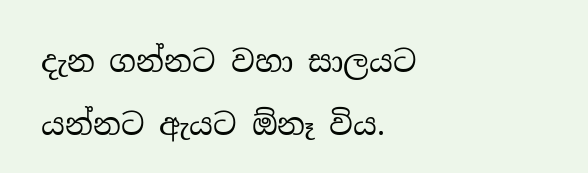දැන ගන්නට වහා සාලයට යන්නට ඇයට ඕනෑ විය.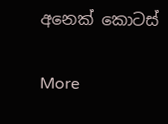අනෙක් කොටස්

More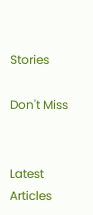Stories

Don't Miss


Latest Articles